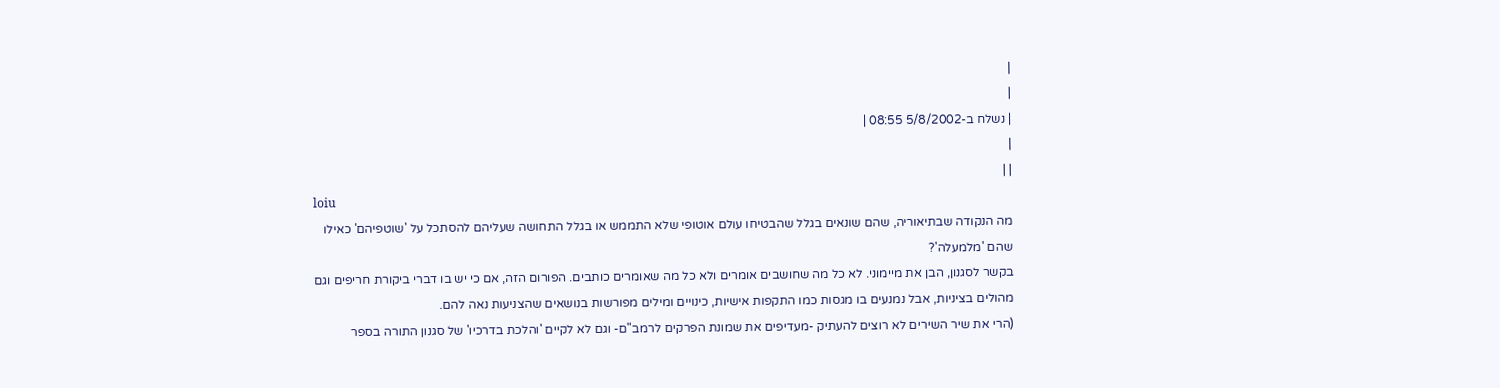|
|
| נשלח ב-5/8/2002 08:55 |
|
| |
loiu
מה הנקודה שבתיאוריה, שהם שונאים בגלל שהבטיחו עולם אוטופי שלא התממש או בגלל התחושה שעליהם להסתכל על 'שוטפיהם' כאילו שהם 'מלמעלה'?
בקשר לסגנון, הבן את מיימוני. לא כל מה שחושבים אומרים ולא כל מה שאומרים כותבים. הפורום הזה, אם כי יש בו דברי ביקורת חריפים וגם מהולים בציניות, אבל נמנעים בו מגסות כמו התקפות אישיות, כינויים ומילים מפורשות בנושאים שהצניעות נאה להם.
(הרי את שיר השירים לא רוצים להעתיק -מעדיפים את שמונת הפרקים לרמב"ם- וגם לא לקיים 'והלכת בדרכיו' של סגנון התורה בספר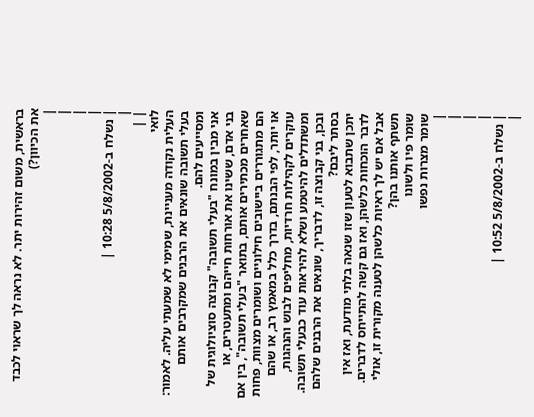בראשית, משום זהירות יתר. לא נראה לך שראוי לכבד את הכיוון?)
|
|
|
|
| נשלח ב-5/8/2002 10:28 |
|
| |
לואי
העלית נקודה מעניינת, שמימי לא שמעתי עליה. לאמור: בעלי תשובה שונאים את הרבנים שמקרבים אותם ומסייעים להם.
אני מבין במונח "בעלי תשובה" קבוצה סוציולוגית של בני אדם, ששינו את אורחות חייהם ומתעטרים, או שאחרים מכתירים אותם, בתואר "בעלי תשובה", בין אם הם מתגוררים ביישובים חילוניים ושומרים מצוות, פחות או יותר, לפי הבנתם, בדרך כלל במאמץ רב, או שהם עוקרים לקהילות חרדיות, מחליפים לבוש והנהגות, ומשתדלים להיטמע ושלא להיראות עוד כבעלי תשובה. ובכן, בני קבוצה זו, לדבריך, שונאים את הרבנים שלהם בסתר ליבם?
יתכן שתבוא לטעון שזו שנאה בלתי מודעת, ואז אין לדבר הוכחות כלשהן, ואז גם קשה להתייחס לדברים. אבל אם יש לך ראיות כלשהן לטענה מקורית זו, אולי תשתף אותנו בהן?
שומר פיו ולשונו
שומר מצרות נפשו
|
|
|
|
| נשלח ב-5/8/2002 10:52 |
|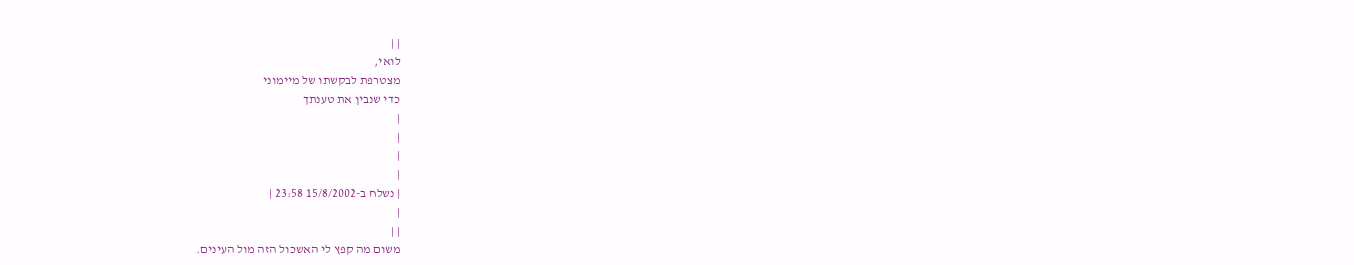| |
לואי,
מצטרפת לבקשתו של מיימוני
כדי שנבין את טענתך
|
|
|
|
| נשלח ב-15/8/2002 23:58 |
|
| |
משום מה קפץ לי האשכול הזה מול העינים.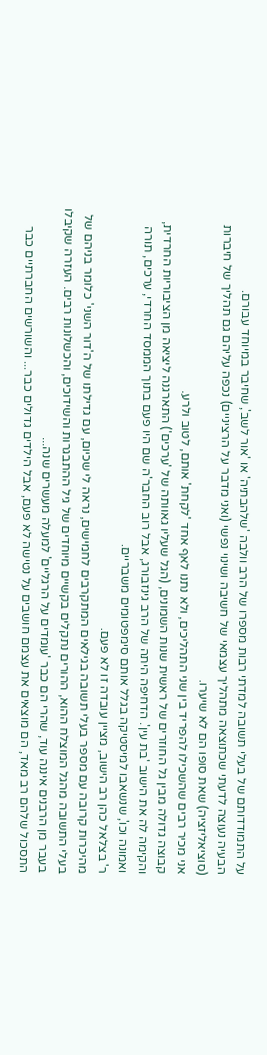על התמודדותם של בעלי תשובה למדתי רבות מספרו של הרב וולבה 'שלהבתיה' או 'אור לשב', שחיבר במיוחד עבורם.
הבעיה נעוצה לדעתי שכתוצאה מתהליך עצמאי של חשיבה ושינוי נפשי (ואני מדבר על הרציניים) נכפה עליהם גם תהליך של חיברות (סוציאליזציה) שאת סופו הם לא שיערו.
אני מכיר רבים שהשכילו להפריד בין שני התהליכים, ולא נתנו לאף אחד 'לקחת' אותם, לטוב ולרע.
קבוצה גדולה מבין גל החוזרים של ראשית שנות השמונים, (הגל שעליו גאוותה של 'ערכים') התארגנה ליציאה מן הציבוריות החרדית, והקימה לה את הישוב 'בת עין'. הדחיפה היתה של הרב גינזבורג, אבל רוב החבר'ה שם היו פעם בתוך הממסד החרדי, ערכים, תורה ואמונה וכו', שנשאבו למיסטיקה בגלל אותם סימפטומים משבריים.
ר' בצלאל כהן רב הישוב, מציין עובדה זו לא פעם.
מהיכרות קרובה עם מספר בעלי תשובה בגילאים המתקרבים לחמישים, נראה לי שכיום, עם גדילתו של ה'דור השני' כלומר בניהם של בעלי התשובה מהגל המוצלח ההוא, ההורים נתקלים בקשיים מיוחדים של גיל ההתבגרות והשידוכים, והכשלונות רבים. העזרה שקיבלו בעבר מן הרבנים איננה עוד, שהרי הם כבר 'עומדים על הרגליים' למעלה מעשרים שנה...
התסכול שלהם רב מאד, הם מוצאים את עצמם חושבים על נטישה לא פעם, אבל הילדים גדולים כבר... והשורשים החברתיים כבר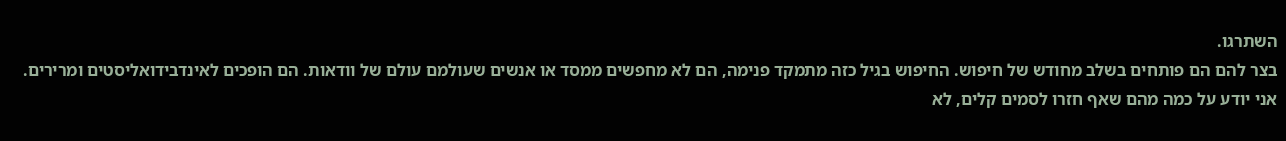השתרגו.
בצר להם הם פותחים בשלב מחודש של חיפוש. החיפוש בגיל כזה מתמקד פנימה, הם לא מחפשים ממסד או אנשים שעולמם עולם של וודאות. הם הופכים לאינדבידואליסטים ומרירים.
אני יודע על כמה מהם שאף חזרו לסמים קלים, לא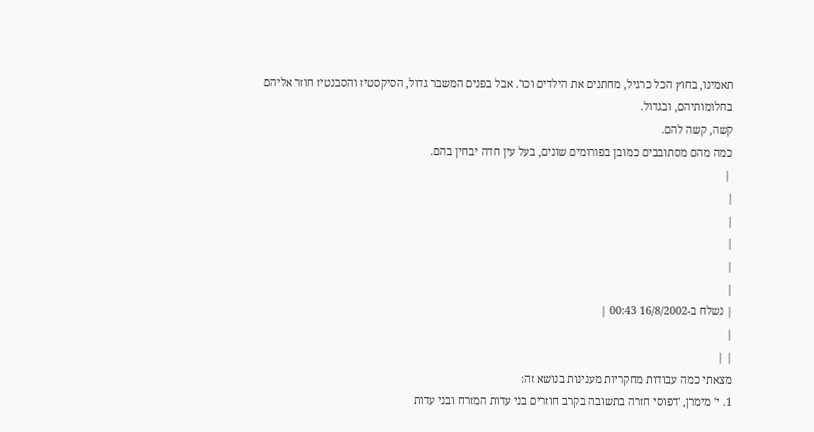תאמינו, בחוץ הכל כרגיל, מחתנים את הילדים וכו'. אבל בפנים המשבר גדול, הסיקסטיז והסבנטיז חוזר אליהם בחלומותיהם, ובגדול.
קשה, קשה להם.
כמה מהם מסתובבים כמובן בפורומים שונים, בעל עין חדה יבחין בהם.
 |
|
|
|
|
|
| נשלח ב-16/8/2002 00:43 |
|
| |
מצאתי כמה עבודות מחקריות מענינות בנושא זה:
1. י' מימרן, 'דפוסי חזרה בתשובה בקרב חוזרים בני עדות המזרח ובני עדות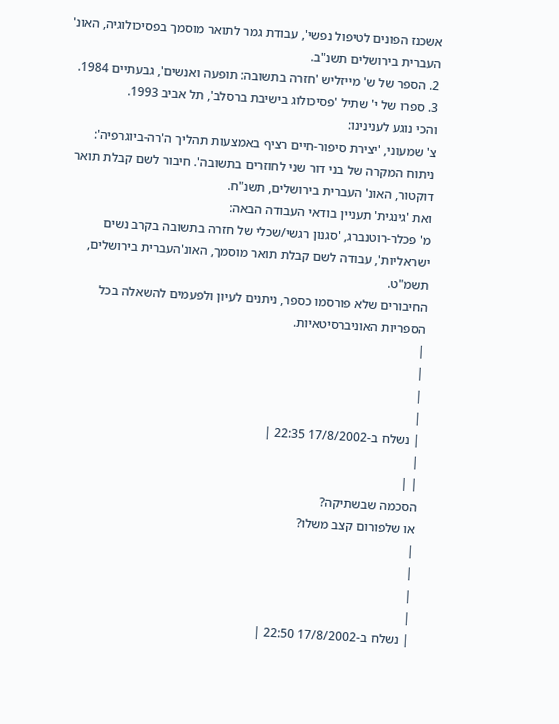אשכנז הפונים לטיפול נפשי', עבודת גמר לתואר מוסמך בפסיכולוגיה, האונ' העברית בירושלים תשנ"ב.
2. הספר של ש' מייזליש 'חזרה בתשובה: תופעה ואנשים', גבעתיים 1984.
3. ספרו של י' שתיל 'פסיכולוג בישיבת ברסלב', תל אביב 1993.
והכי נוגע לענינינו:
צ' שמעוני, 'יצירת סיפור-חיים רציף באמצעות תהליך ה'רה-ביוגרפיה': ניתוח המקרה של בני דור שני לחוזרים בתשובה'. חיבור לשם קבלת תואר דוקטור, האונ' העברית בירושלים, תשנ"ח.
ואת 'גינגית' תעניין בודאי העבודה הבאה:
מ' פכלר-רוטנברג, 'סגנון רגשי/שכלי של חזרה בתשובה בקרב נשים ישראליות', עבודה לשם קבלת תואר מוסמך, האונ'העברית בירושלים, תשמ"ט.
החיבורים שלא פורסמו כספר, ניתנים לעיון ולפעמים להשאלה בכל הספריות האוניברסיטאיות.
|
|
|
|
| נשלח ב-17/8/2002 22:35 |
|
| |
הסכמה שבשתיקה?
או שלפורום קצב משלו?
|
|
|
|
| נשלח ב-17/8/2002 22:50 |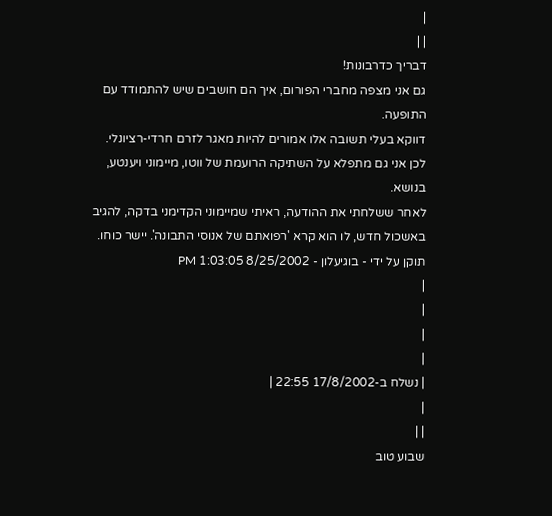|
| |
דבריך כדרבונות!
גם אני מצפה מחברי הפורום, איך הם חושבים שיש להתמודד עם התופעה.
דווקא בעלי תשובה אלו אמורים להיות מאגר לזרם חרדי-רציונלי. לכן אני גם מתפלא על השתיקה הרועמת של ווטו, מיימוני ויענטע, בנושא.
לאחר ששלחתי את ההודעה, ראיתי שמיימוני הקדימני בדקה, להגיב באשכול חדש, לו הוא קרא 'רפואתם של אנוסי התבונה'. יישר כוחו.
תוקן על ידי - בוגיעלון - 8/25/2002 1:03:05 PM
|
|
|
|
| נשלח ב-17/8/2002 22:55 |
|
| |
שבוע טוב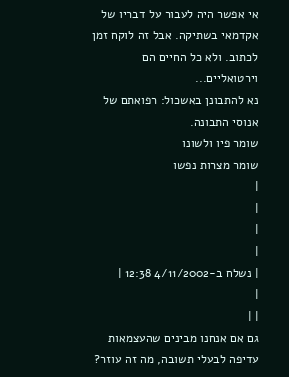אי אפשר היה לעבור על דבריו של אקדמאי בשתיקה. אבל זה לוקח זמן לכתוב. ולא כל החיים הם וירטואליים...
נא להתבונן באשכול: רפואתם של אנוסי התבונה.
שומר פיו ולשונו
שומר מצרות נפשו
|
|
|
|
| נשלח ב-4/11/2002 12:38 |
|
| |
גם אם אנחנו מבינים שהעצמאות עדיפה לבעלי תשובה, מה זה עוזר?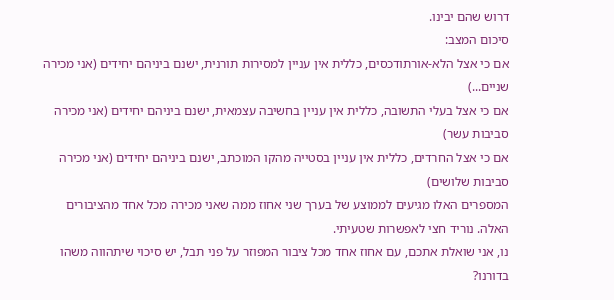דרוש שהם יבינו.
סיכום המצב:
אם כי אצל הלא-אורתודכסים, כללית אין עניין למסירות תורנית, ישנם ביניהם יחידים (אני מכירה שניים...)
אם כי אצל בעלי התשובה, כללית אין עניין בחשיבה עצמאית, ישנם ביניהם יחידים (אני מכירה סביבות עשר)
אם כי אצל החרדים, כללית אין עניין בסטייה מהקו המוכתב, ישנם ביניהם יחידים (אני מכירה סביבות שלושים)
המספרים האלו מגיעים לממוצע של בערך שני אחוז ממה שאני מכירה מכל אחד מהציבורים האלה. נוריד חצי לאפשרות שטעיתי.
נו, אני שואלת אתכם, עם אחוז אחד מכל ציבור המפוזר על פני תבל, יש סיכוי שיתהווה משהו בדורנו?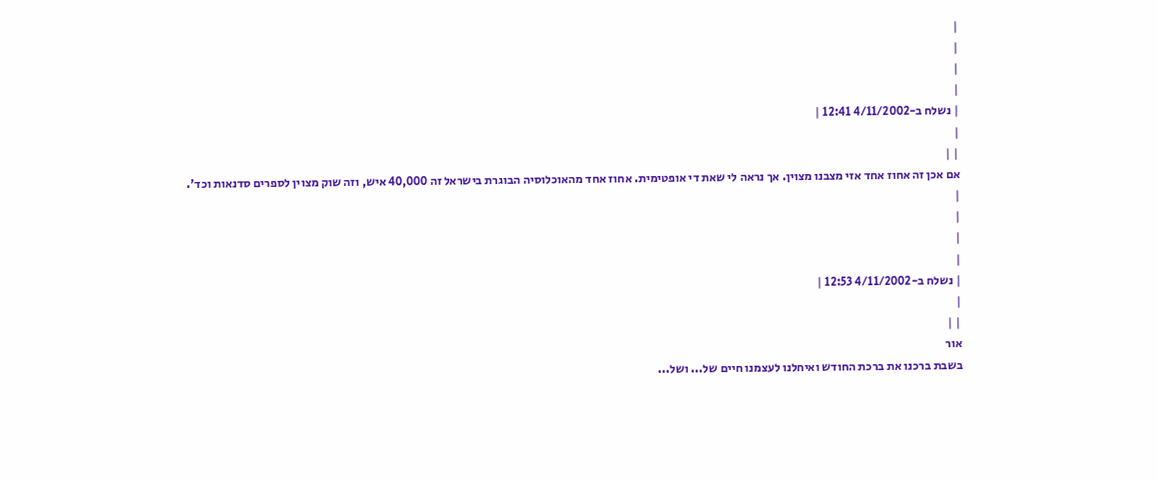|
|
|
|
| נשלח ב-4/11/2002 12:41 |
|
| |
אם אכן זה אחוז אחד אזי מצבנו מצוין. אך נראה לי שאת די אופטימית. אחוז אחד מהאוכלוסיה הבוגרת בישראל זה 40,000 איש, וזה שוק מצוין לספרים סדנאות וכד'.
|
|
|
|
| נשלח ב-4/11/2002 12:53 |
|
| |
אור
בשבת ברכנו את ברכת החודש ואיחלנו לעצמנו חיים של... ושל...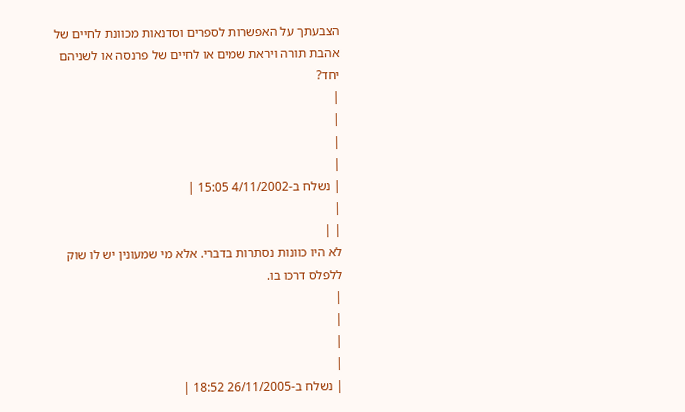הצבעתך על האפשרות לספרים וסדנאות מכוונת לחיים של אהבת תורה ויראת שמים או לחיים של פרנסה או לשניהם יחד?
|
|
|
|
| נשלח ב-4/11/2002 15:05 |
|
| |
לא היו כוונות נסתרות בדברי. אלא מי שמעונין יש לו שוק ללפלס דרכו בו.
|
|
|
|
| נשלח ב-26/11/2005 18:52 |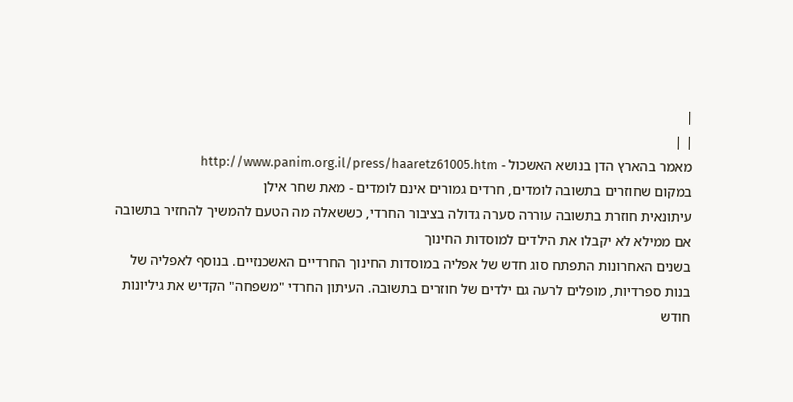|
| |
מאמר בהארץ הדן בנושא האשכול - http://www.panim.org.il/press/haaretz61005.htm
במקום שחוזרים בתשובה לומדים, חרדים גמורים אינם לומדים - מאת שחר אילן
עיתונאית חוזרת בתשובה עוררה סערה גדולה בציבור החרדי, כששאלה מה הטעם להמשיך להחזיר בתשובה אם ממילא לא יקבלו את הילדים למוסדות החינוך
בשנים האחרונות התפתח סוג חדש של אפליה במוסדות החינוך החרדיים האשכנזיים. בנוסף לאפליה של בנות ספרדיות, מופלים לרעה גם ילדים של חוזרים בתשובה. העיתון החרדי "משפחה" הקדיש את גיליונות חודש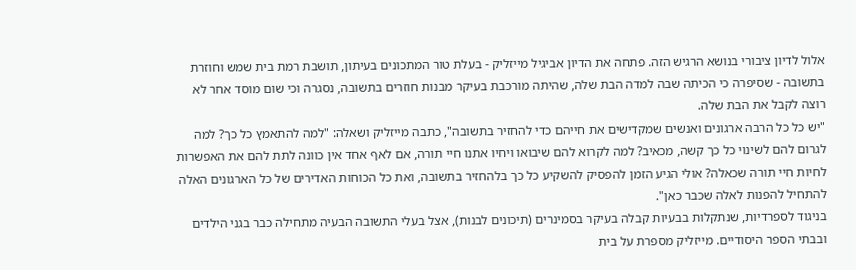אלול לדיון ציבורי בנושא הרגיש הזה. פתחה את הדיון אביגיל מייזליק - בעלת טור המתכונים בעיתון, תושבת רמת בית שמש וחוזרת בתשובה - שסיפרה כי הכיתה שבה למדה הבת שלה, שהיתה מורכבת בעיקר מבנות חוזרים בתשובה, נסגרה וכי שום מוסד אחר לא רוצה לקבל את הבת שלה.
"יש כל כל הרבה ארגונים ואנשים שמקדישים את חייהם כדי להחזיר בתשובה", כתבה מייזליק ושאלה: "למה להתאמץ כל כך? למה לגרום להם לשינוי כל כך קשה, מכאיב? למה לקרוא להם שיבואו ויחיו אתנו חיי תורה, אם לאף אחד אין כוונה לתת להם את האפשרות לחיות חיי תורה שכאלה? אולי הגיע הזמן להפסיק להשקיע כל כך בלהחזיר בתשובה, ואת כל הכוחות האדירים של כל הארגונים האלה להתחיל להפנות לאלה שכבר כאן".
בניגוד לספרדיות, שנתקלות בבעיות קבלה בעיקר בסמינרים (תיכונים לבנות), אצל בעלי התשובה הבעיה מתחילה כבר בגני הילדים ובבתי הספר היסודיים. מייזליק מספרת על בית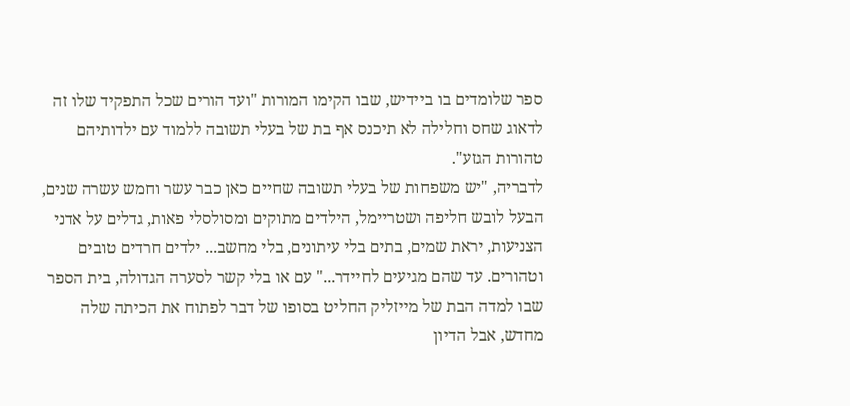ספר שלומדים בו ביידיש, שבו הקימו המורות "ועד הורים שכל התפקיד שלו זה לדאוג שחס וחלילה לא תיכנס אף בת של בעלי תשובה ללמוד עם ילדותיהם טהורות הגזע".
לדבריה, "יש משפחות של בעלי תשובה שחיים כאן כבר עשר וחמש עשרה שנים, הבעל לובש חליפה ושטריימל, הילדים מתוקים ומסולסלי פאות, גדלים על אדני הצניעות, יראת שמים, בתים בלי עיתונים, בלי מחשב... ילדים חרדים טובים וטהורים. עד שהם מגיעים לחיידר..." עם או בלי קשר לסערה הגדולה, בית הספר שבו למדה הבת של מייזליק החליט בסופו של דבר לפתוח את הכיתה שלה מחדש, אבל הדיון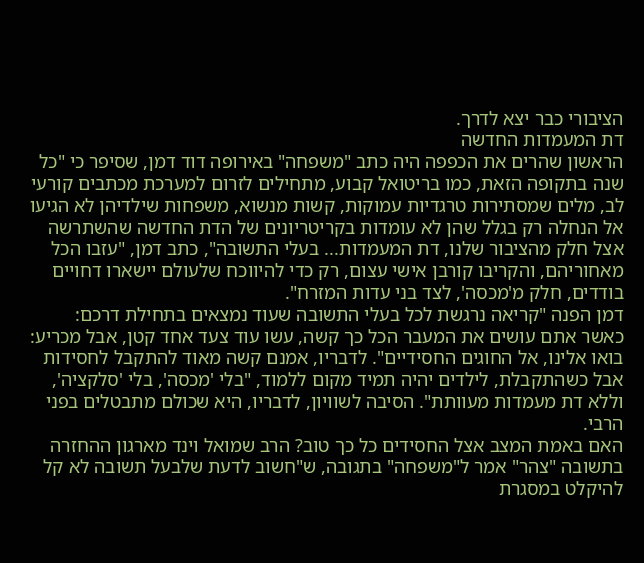הציבורי כבר יצא לדרך.
דת המעמדות החדשה
הראשון שהרים את הכפפה היה כתב "משפחה" באירופה דוד דמן, שסיפר כי "כל שנה בתקופה הזאת, כמו בריטואל קבוע, מתחילים לזרום למערכת מכתבים קורעי לב, מלים שמסתירות טרגדיות עמוקות, קשות מנשוא, משפחות שילדיהן לא הגיעו אל הנחלה רק בגלל שהן לא עומדות בקריטריונים של הדת החדשה שהשתרשה אצל חלק מהציבור שלנו, דת המעמדות... בעלי התשובה", כתב דמן, "עזבו הכל מאחוריהם, והקריבו קורבן אישי עצום, רק כדי להיווכח שלעולם יישארו דחויים בודדים, חלק מ'מכסה', לצד בני עדות המזרח".
דמן הפנה "קריאה נרגשת לכל בעלי התשובה שעוד נמצאים בתחילת דרכם: כאשר אתם עושים את המעבר הכל כך קשה, עשו עוד צעד אחד קטן, אבל מכריע: בואו אלינו, אל החוגים החסידיים". לדבריו, אמנם קשה מאוד להתקבל לחסידות אבל כשהתקבלת, לילדים יהיה תמיד מקום ללמוד, "בלי 'מכסה', בלי 'סלקציה', וללא דת מעמדות מעוותת". הסיבה לשוויון, לדבריו, היא שכולם מתבטלים בפני הרבי.
האם באמת המצב אצל החסידים כל כך טוב? הרב שמואל וינד מארגון ההחזרה בתשובה "צהר" אמר ל"משפחה" בתגובה, ש"חשוב לדעת שלבעל תשובה לא קל להיקלט במסגרת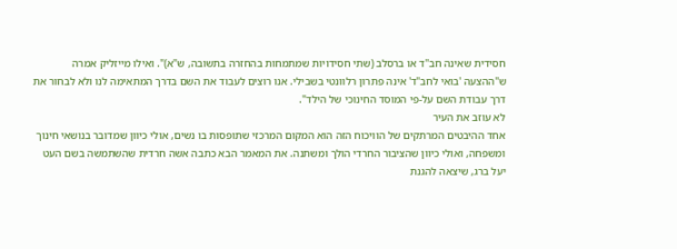חסידית שאינה חב"ד או ברסלב (שתי חסידויות שמתמחות בהחזרה בתשובה, ש"א)". ואילו מייזליק אמרה ש"ההצעה 'בואי לחב"ד' אינה פתרון רלוונטי בשבילי. אנו רוצים לעבוד את השם בדרך המתאימה לנו ולא לבחור את דרך עבודת השם על-פי המוסד החינוכי של הילד".
לא עוזב את העיר
אחד ההיבטים המרתקים של הוויכוח הזה הוא המקום המרכזי שתופסות בו נשים, אולי כיוון שמדובר בנושאי חינוך ומשפחה, ואולי כיוון שהציבור החרדי הולך ומשתנה. את המאמר הבא כתבה אשה חרדית שהשתמשה בשם העט יעל ברג, שיצאה להגנת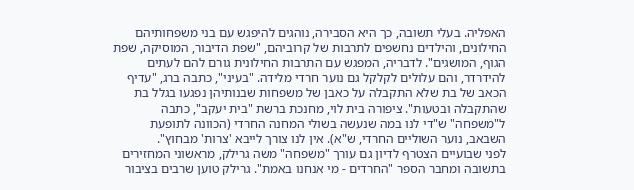האפליה. בעלי תשובה, כך היא הסבירה, נוהגים להיפגש עם בני משפחותיהם החילונים, והילדים נחשפים לתרבות של קרוביהם, "שפת הדיבור, המוסיקה, שפת הגוף, המושגים". לדבריה, המפגש עם התרבות החילונית גורם להם לעתים להידרדר, והם עלולים לקלקל גם נוער חרדי מלידה. "בעיני", כתבה ברג, "עדיף הכאב של בת שלא התקבלה על כאבן של משפחות שבנותיהן נפגעו בגלל בת שהתקבלה ובטעות". ציפורה בית לוי, מחנכת ברשת "בית יעקב", כתבה ל"משפחה" ש"די לנו במה שנעשה בשולי המחנה החרדי (הכוונה לתופעת השבאב, נוער השוליים החרדי, ש"א). אין לנו צורך לייבא 'צרות' מבחוץ".
לפני שבועיים הצטרף לדיון גם עורך "משפחה" משה גרילק, מראשוני המחזירים בתשובה ומחבר הספר "החרדים - מי אנחנו באמת". גרילק טוען שרבים בציבור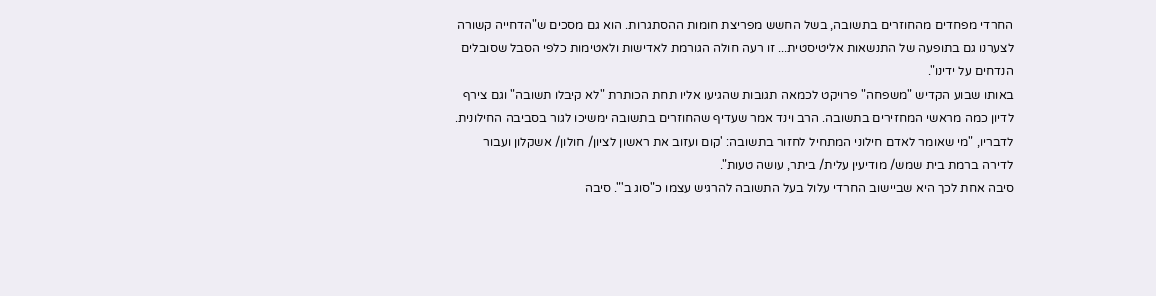החרדי מפחדים מהחוזרים בתשובה, בשל החשש מפריצת חומות ההסתגרות. הוא גם מסכים ש"הדחייה קשורה לצערנו גם בתופעה של התנשאות אליטיסטית... זו רעה חולה הגורמת לאדישות ולאטימות כלפי הסבל שסובלים הנדחים על ידינו".
באותו שבוע הקדיש "משפחה" פרויקט לכמאה תגובות שהגיעו אליו תחת הכותרת "לא קיבלו תשובה" וגם צירף לדיון כמה מראשי המחזירים בתשובה. הרב וינד אמר שעדיף שהחוזרים בתשובה ימשיכו לגור בסביבה החילונית. לדבריו, "מי שאומר לאדם חילוני המתחיל לחזור בתשובה: 'קום ועזוב את ראשון לציון/ חולון/ אשקלון ועבור לדירה ברמת בית שמש/ מודיעין עלית/ ביתר, עושה טעות".
סיבה אחת לכך היא שביישוב החרדי עלול בעל התשובה להרגיש עצמו כ"סוג ב'". סיבה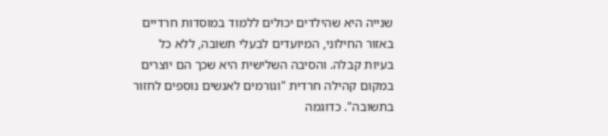שנייה היא שהילדים יכולים ללמוד במוסדות חרדיים באזור החילוני, המיועדים לבעלי תשובה, ללא כל בעיות קבלה. והסיבה השלישית היא שכך הם יוצרים במקום קהילה חרדית "וגורמים לאנשים נוספים לחזור בתשובה". כדוגמה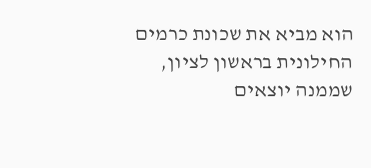הוא מביא את שכונת כרמים החילונית בראשון לציון, שממנה יוצאים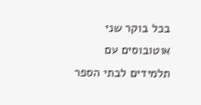בכל בוקר שני אוטובוסים עם תלמידים לבתי הספר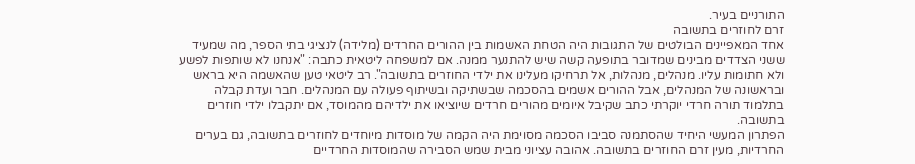התורניים בעיר.
זרם לחוזרים בתשובה
אחד המאפיינים הבולטים של התגובות היה הטחת האשמות בין ההורים החרדים (מלידה) לנציגי בתי הספר, מה שמעיד ששני הצדדים מבינים שמדובר בתופעה קשה שיש להתנער ממנה. אם למשפחה ליטאית כתבה: "אנחנו לא שותפות לפשע ולא חתומות עליו. מנהלים, מנהלות, אל תרחיקו מעלינו את ילדי החוזרים בתשובה". רב ליטאי טען שהאשמה היא בראש ובראשונה של המנהלים, אבל ההורים אשמים בהסכמה שבשתיקה ובשיתוף פעולה עם המנהלים. חבר ועדת קבלה בתלמוד תורה חרדי יוקרתי כתב שקיבל איומים מהורים חרדים שיוציאו את ילדיהם מהמוסד, אם יתקבלו ילדי חוזרים בתשובה.
הפתרון המעשי היחיד שהסתמנה סביבו הסכמה מסוימת היה הקמה של מוסדות מיוחדים לחוזרים בתשובה, גם בערים החרדיות, מעין זרם החוזרים בתשובה. אהובה עציוני מבית שמש הסבירה שהמוסדות החרדיים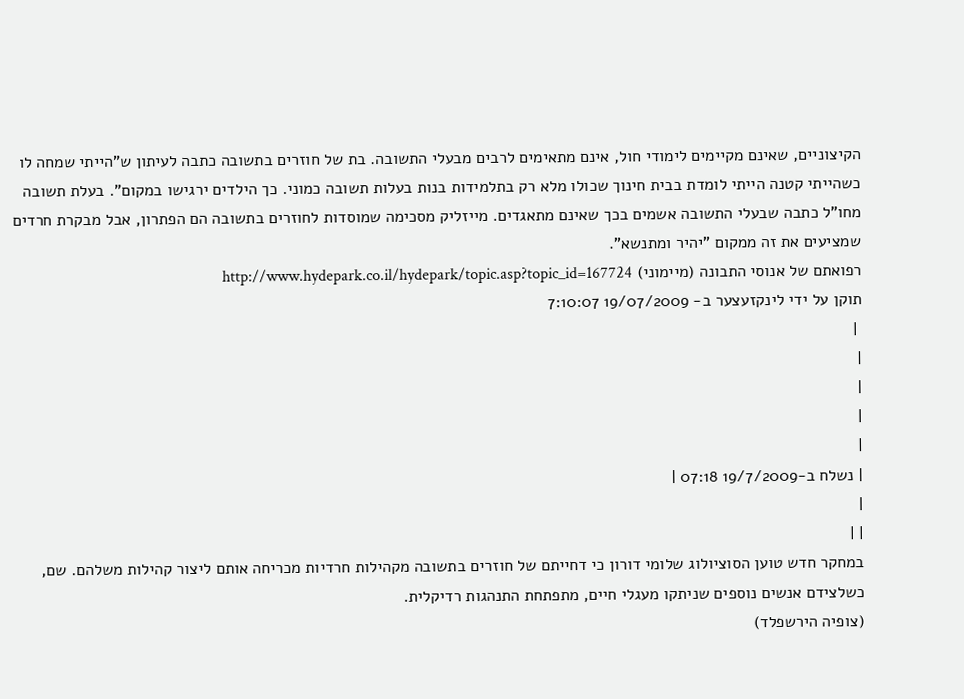הקיצוניים, שאינם מקיימים לימודי חול, אינם מתאימים לרבים מבעלי התשובה. בת של חוזרים בתשובה כתבה לעיתון ש"הייתי שמחה לו כשהייתי קטנה הייתי לומדת בבית חינוך שכולו מלא רק בתלמידות בנות בעלות תשובה כמוני. כך הילדים ירגישו במקום". בעלת תשובה מחו"ל כתבה שבעלי התשובה אשמים בכך שאינם מתאגדים. מייזליק מסכימה שמוסדות לחוזרים בתשובה הם הפתרון, אבל מבקרת חרדים שמציעים את זה ממקום "יהיר ומתנשא".
רפואתם של אנוסי התבונה (מיימוני) http://www.hydepark.co.il/hydepark/topic.asp?topic_id=167724
תוקן על ידי לינקזעצער ב- 19/07/2009 7:10:07
 |
|
|
|
|
| נשלח ב-19/7/2009 07:18 |
|
| |
במחקר חדש טוען הסוציולוג שלומי דורון כי דחייתם של חוזרים בתשובה מקהילות חרדיות מכריחה אותם ליצור קהילות משלהם. שם, כשלצידם אנשים נוספים שניתקו מעגלי חיים, מתפתחת התנהגות רדיקלית.
(צופיה הירשפלד)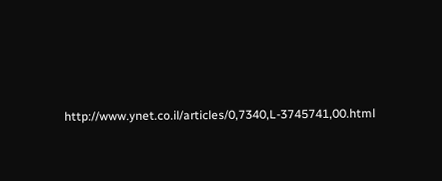http://www.ynet.co.il/articles/0,7340,L-3745741,00.html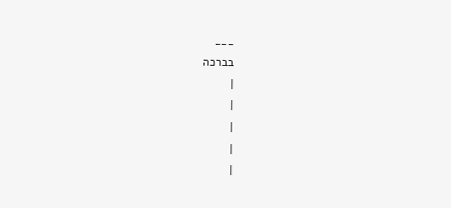___
בברכה
|
|
|
|
|